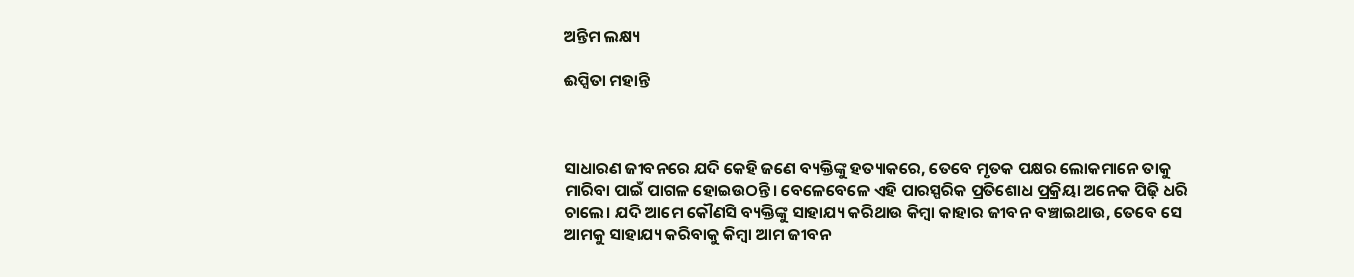ଅନ୍ତିମ ଲକ୍ଷ୍ୟ

ଈପ୍ସିତା ମହାନ୍ତି



ସାଧାରଣ ଜୀବନରେ ଯଦି କେହି ଜଣେ ବ୍ୟକ୍ତିଙ୍କୁ ହତ୍ୟାକରେ, ତେବେ ମୃତକ ପକ୍ଷର ଲୋକମାନେ ତାକୁ ମାରିବା ପାଇଁ ପାଗଳ ହୋଇଉଠନ୍ତି। ବେଳେବେଳେ ଏହି ପାରସ୍ପରିକ ପ୍ରତିଶୋଧ ପ୍ରକ୍ରିୟା ଅନେକ ପିଢ଼ି ଧରି ଚାଲେ। ଯଦି ଆମେ କୌଣସି ବ୍ୟକ୍ତିଙ୍କୁ ସାହାଯ୍ୟ କରିଥାଉ କିମ୍ବା କାହାର ଜୀବନ ବଞ୍ଚାଇଥାଉ, ତେବେ ସେ ଆମକୁ ସାହାଯ୍ୟ କରିବାକୁ କିମ୍ବା ଆମ ଜୀବନ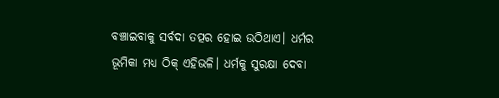ବଞ୍ଚାଇବାକୁ ସର୍ବଦା ତତ୍ପର ହୋଇ ଉଠିଥାଏ। ଧର୍ମର ଭୂମିକା ମଧ୍ୟ ଠିକ୍‌ ଏହିଭଳି। ଧର୍ମକୁ ସୁରକ୍ଷା ଦେବା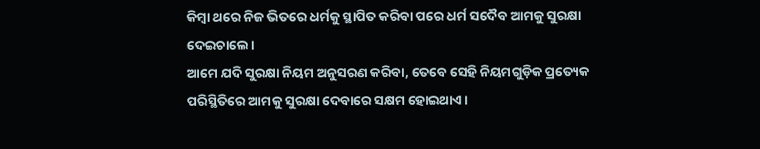କିମ୍ବା ଥରେ ନିଜ ଭିତରେ ଧର୍ମକୁ ସ୍ଥାପିତ କରିବା ପରେ ଧର୍ମ ସଦୈବ ଆମକୁ ସୁରକ୍ଷା ଦେଇଚାଲେ।
ଆମେ ଯଦି ସୁରକ୍ଷା ନିୟମ ଅନୁସରଣ କରିବା, ତେବେ ସେହି ନିୟମଗୁଡ଼ିକ ପ୍ରତ୍ୟେକ ପରିସ୍ଥିତିରେ ଆମକୁ ସୁରକ୍ଷା ଦେବାରେ ସକ୍ଷମ ହୋଇଥାଏ।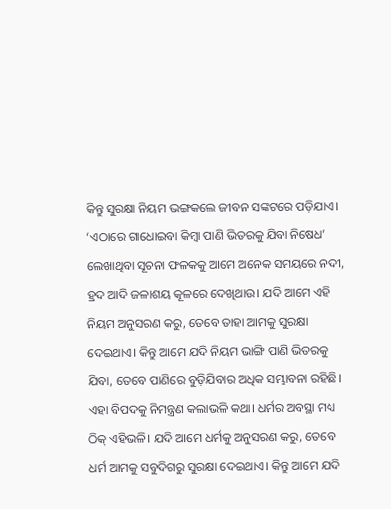କିନ୍ତୁ ସୁରକ୍ଷା ନିୟମ ଭଙ୍ଗକଲେ ଜୀବନ ସଙ୍କଟରେ ପଡ଼ିଯାଏ। ‘ଏଠାରେ ଗାଧୋଇବା କିମ୍ବା ପାଣି ଭିତରକୁ ଯିବା ନିଷେଧ’ ଲେଖାଥିବା ସୂଚନା ଫଳକକୁ ଆମେ ଅନେକ ସମୟରେ ନଦୀ, ହ୍ରଦ ଆଦି ଜଳାଶୟ କୂଳରେ ଦେଖିଥାଉ। ଯଦି ଆମେ ଏହି ନିୟମ ଅନୁସରଣ କରୁ, ତେବେ ତାହା ଆମକୁ ସୁରକ୍ଷା ଦେଇଥାଏ। କିନ୍ତୁ ଆମେ ଯଦି ନିୟମ ଭାଙ୍ଗି ପାଣି ଭିତରକୁ ଯିବା, ତେବେ ପାଣିରେ ବୁଡ଼ିଯିବାର ଅଧିକ ସମ୍ଭାବନା ରହିଛି। ଏହା ବିପଦକୁ ନିମନ୍ତ୍ରଣ କଲାଭଳି କଥା। ଧର୍ମର ଅବସ୍ଥା ମଧ୍ୟ ଠିକ୍‌ ଏହିଭଳି। ଯଦି ଆମେ ଧର୍ମକୁ ଅନୁସରଣ କରୁ, ତେବେ ଧର୍ମ ଆମକୁ ସବୁଦିଗରୁ ସୁରକ୍ଷା ଦେଇଥାଏ। କିନ୍ତୁ ଆମେ ଯଦି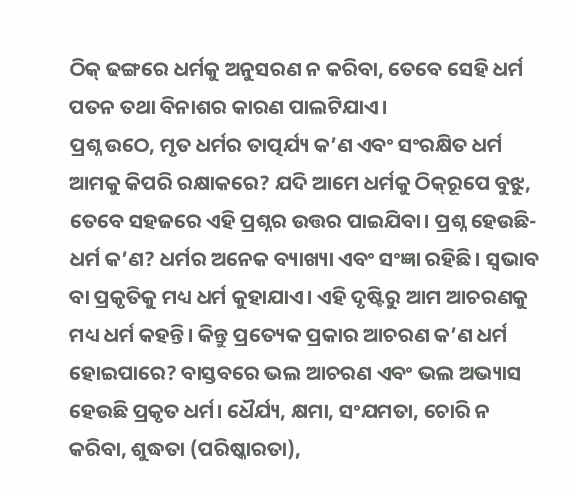ଠିକ୍‌ ଢଙ୍ଗରେ ଧର୍ମକୁ ଅନୁସରଣ ନ କରିବା, ତେବେ ସେହି ଧର୍ମ ପତନ ତଥା ବିନାଶର କାରଣ ପାଲଟିଯାଏ।
ପ୍ରଶ୍ନ ଉଠେ, ମୃତ ଧର୍ମର ତାତ୍ପର୍ଯ୍ୟ କ’ଣ ଏବଂ ସଂରକ୍ଷିତ ଧର୍ମ ଆମକୁ କିପରି ରକ୍ଷାକରେ? ଯଦି ଆମେ ଧର୍ମକୁ ଠିକ୍‌ରୂପେ ବୁଝୁ, ତେବେ ସହଜରେ ଏହି ପ୍ରଶ୍ନର ଉତ୍ତର ପାଇଯିବା। ପ୍ରଶ୍ନ ହେଉଛି- ଧର୍ମ କ’ଣ? ଧର୍ମର ଅନେକ ବ୍ୟାଖ୍ୟା ଏବଂ ସଂଜ୍ଞା ରହିଛି। ସ୍ବଭାବ ବା ପ୍ରକୃତିକୁ ମଧ୍ୟ ଧର୍ମ କୁହାଯାଏ। ଏହି ଦୃଷ୍ଟିରୁ ଆମ ଆଚରଣକୁ ମଧ୍ୟ ଧର୍ମ କହନ୍ତି। କିନ୍ତୁ ପ୍ରତ୍ୟେକ ପ୍ରକାର ଆଚରଣ କ’ଣ ଧର୍ମ ହୋଇପାରେ? ବାସ୍ତବରେ ଭଲ ଆଚରଣ ଏବଂ ଭଲ ଅଭ୍ୟାସ ହେଉଛି ପ୍ରକୃତ ଧର୍ମ। ଧୈର୍ଯ୍ୟ, କ୍ଷମା, ସଂଯମତା, ଚୋରି ନ କରିବା, ଶୁଦ୍ଧତା (ପରିଷ୍କାରତା),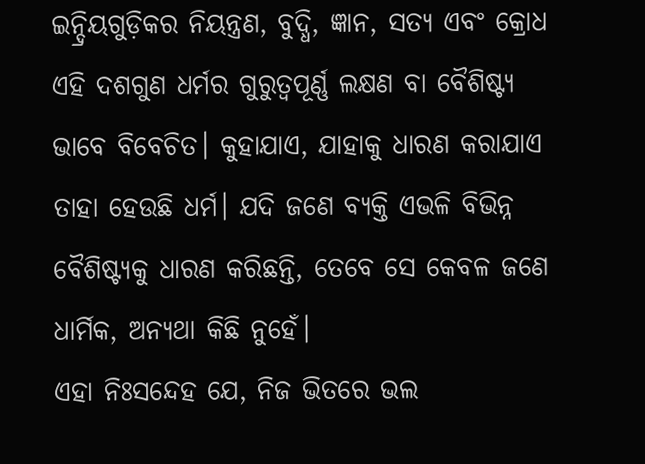ଇନ୍ଦ୍ରିୟଗୁଡ଼ିକର ନିୟନ୍ତ୍ରଣ, ବୁଦ୍ଧି, ଜ୍ଞାନ, ସତ୍ୟ ଏବଂ କ୍ରୋଧ ଏହି ଦଶଗୁଣ ଧର୍ମର ଗୁରୁତ୍ୱପୂର୍ଣ୍ଣ ଲକ୍ଷଣ ବା ବୈଶିଷ୍ଟ୍ୟ ଭାବେ ବିବେଚିତ। କୁହାଯାଏ, ଯାହାକୁ ଧାରଣ କରାଯାଏ ତାହା ହେଉଛି ଧର୍ମ। ଯଦି ଜଣେ ବ୍ୟକ୍ତି ଏଭଳି ବିଭିନ୍ନ ବୈଶିଷ୍ଟ୍ୟକୁ ଧାରଣ କରିଛନ୍ତି, ତେବେ ସେ କେବଳ ଜଣେ ଧାର୍ମିକ, ଅନ୍ୟଥା କିଛି ନୁହେଁ।
ଏହା ନିଃସନ୍ଦେହ ଯେ, ନିଜ ଭିତରେ ଭଲ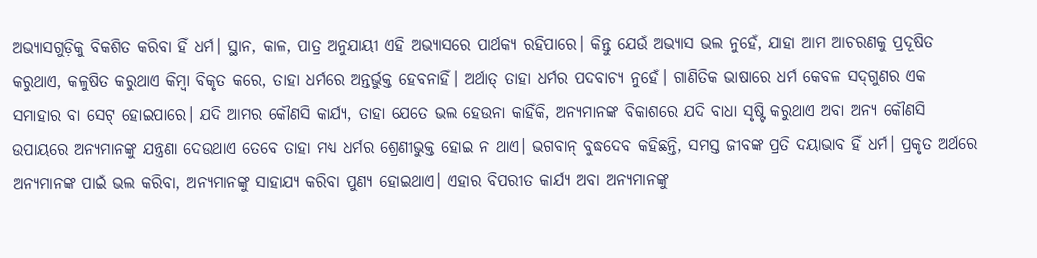ଅଭ୍ୟାସଗୁଡ଼ିକୁ ବିକଶିତ କରିବା ହିଁ ଧର୍ମ। ସ୍ଥାନ, କାଳ, ପାତ୍ର ଅନୁଯାୟୀ ଏହି ଅଭ୍ୟାସରେ ପାର୍ଥକ୍ୟ ରହିପାରେ। କିନ୍ତୁ ଯେଉଁ ଅଭ୍ୟାସ ଭଲ ନୁହେଁ, ଯାହା ଆମ ଆଚରଣକୁ ପ୍ରଦୂଷିତ କରୁଥାଏ, କଳୁଷିତ କରୁଥାଏ କିମ୍ବା ବିକୃତ କରେ, ତାହା ଧର୍ମରେ ଅନ୍ତର୍ଭୁକ୍ତ ହେବନାହିଁ। ଅର୍ଥାତ୍‌ ତାହା ଧର୍ମର ପଦବାଚ୍ୟ ନୁହେଁ। ଗାଣିତିକ ଭାଷାରେ ଧର୍ମ କେବଳ ସଦ୍‌ଗୁଣର ଏକ ସମାହାର ବା ସେଟ୍‌ ହୋଇପାରେ। ଯଦି ଆମର କୌଣସି କାର୍ଯ୍ୟ, ତାହା ଯେତେ ଭଲ ହେଉନା କାହିଁକି, ଅନ୍ୟମାନଙ୍କ ବିକାଶରେ ଯଦି ବାଧା ସୃଷ୍ଟି କରୁଥାଏ ଅବା ଅନ୍ୟ କୌଣସି ଉପାୟରେ ଅନ୍ୟମାନଙ୍କୁ ଯନ୍ତ୍ରଣା ଦେଉଥାଏ ତେବେ ତାହା ମଧ୍ୟ ଧର୍ମର ଶ୍ରେଣୀଭୁକ୍ତ ହୋଇ ନ ଥାଏ। ଭଗବାନ୍‌ ବୁଦ୍ଧଦେବ କହିଛନ୍ତି, ସମସ୍ତ ଜୀବଙ୍କ ପ୍ରତି ଦୟାଭାବ ହିଁ ଧର୍ମ। ପ୍ରକୃତ ଅର୍ଥରେ ଅନ୍ୟମାନଙ୍କ ପାଇଁ ଭଲ କରିବା, ଅନ୍ୟମାନଙ୍କୁ ସାହାଯ୍ୟ କରିବା ପୁଣ୍ୟ ହୋଇଥାଏ। ଏହାର ବିପରୀତ କାର୍ଯ୍ୟ ଅବା ଅନ୍ୟମାନଙ୍କୁ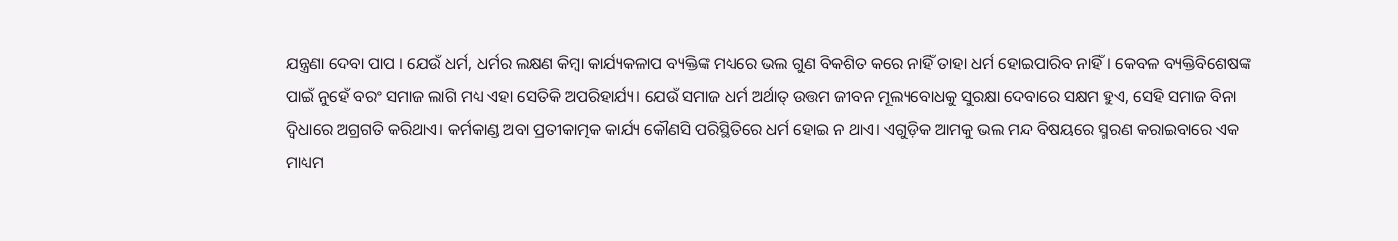ଯନ୍ତ୍ରଣା ଦେବା ପାପ । ଯେଉଁ ଧର୍ମ, ଧର୍ମର ଲକ୍ଷଣ କିମ୍ବା କାର୍ଯ୍ୟକଳାପ ବ୍ୟକ୍ତିଙ୍କ ମଧ୍ୟରେ ଭଲ ଗୁଣ ବିକଶିତ କରେ ନାହିଁ ତାହା ଧର୍ମ ହୋଇପାରିବ ନାହିଁ। କେବଳ ବ୍ୟକ୍ତିବିଶେଷଙ୍କ ପାଇଁ ନୁହେଁ ବରଂ ସମାଜ ଲାଗି ମଧ୍ୟ ଏହା ସେତିକି ଅପରିହାର୍ଯ୍ୟ। ଯେଉଁ ସମାଜ ଧର୍ମ ଅର୍ଥାତ୍‌ ଉତ୍ତମ ଜୀବନ ମୂଲ୍ୟବୋଧକୁ ସୁରକ୍ଷା ଦେବାରେ ସକ୍ଷମ ହୁଏ, ସେହି ସମାଜ ବିନା ଦ୍ୱିଧାରେ ଅଗ୍ରଗତି କରିଥାଏ। କର୍ମକାଣ୍ଡ ଅବା ପ୍ରତୀକାତ୍ମକ କାର୍ଯ୍ୟ କୌଣସି ପରିସ୍ଥିତିରେ ଧର୍ମ ହୋଇ ନ ଥାଏ। ଏଗୁଡ଼ିକ ଆମକୁ ଭଲ ମନ୍ଦ ବିଷୟରେ ସ୍ମରଣ କରାଇବାରେ ଏକ ମାଧ୍ୟମ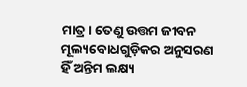ମାତ୍ର। ତେଣୁ ଉତ୍ତମ ଜୀବନ ମୂଲ୍ୟବୋଧଗୁଡ଼ିକର ଅନୁସରଣ ହିଁ ଅନ୍ତିମ ଲକ୍ଷ୍ୟ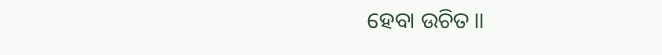ହେବା ଉଚିତ॥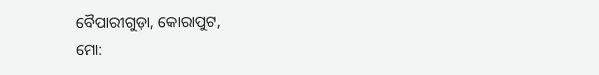ବୈପାରୀଗୁଡ଼ା, କୋରାପୁଟ,
ମୋ: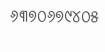୬୩୭୦୬୭୯୪୦୫